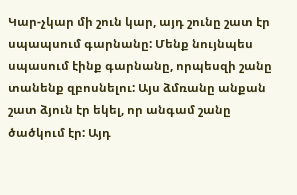Կար-չկար մի շուն կար, այդ շունը շատ էր սպապսում գարնանը: Մենք նույնպես սպասում էինք գարնանը, որպեսզի շանը տանենք զբոսնելու: Այս ձմռանը անքան շատ ձյուն էր եկել, որ անգամ շանը ծածկում էր: Այդ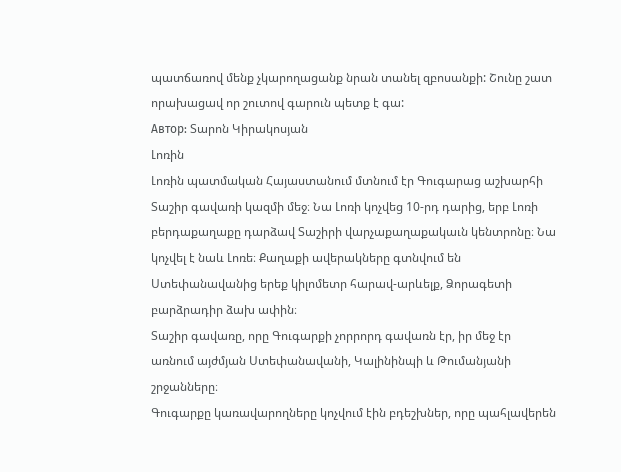պատճառով մենք չկարողացանք նրան տանել զբոսանքի: Շունը շատ որախացավ որ շուտով գարուն պետք է գա:
Автор: Տարոն Կիրակոսյան
Լոռին
Լոռին պատմական Հայաստանում մտնում էր Գուգարաց աշխարհի Տաշիր գավառի կազմի մեջ։ Նա Լոռի կոչվեց 10-րդ դարից, երբ Լոռի բերդաքաղաքը դարձավ Տաշիրի վարչաքաղաքակաւն կենտրոնը։ Նա կոչվել է նաև Լոռե։ Քաղաքի ավերակները գտնվում են Ստեփանավանից երեք կիլոմետր հարավ-արևելք, Ձորագետի բարձրադիր ձախ ափին։
Տաշիր գավառը, որը Գուգարքի չորրորդ գավառն էր, իր մեջ էր առնում այժմյան Ստեփանավանի, Կալինինպի և Թումանյանի շրջանները։
Գուգարքը կառավարողները կոչվում էին բդեշխներ, որը պահլավերեն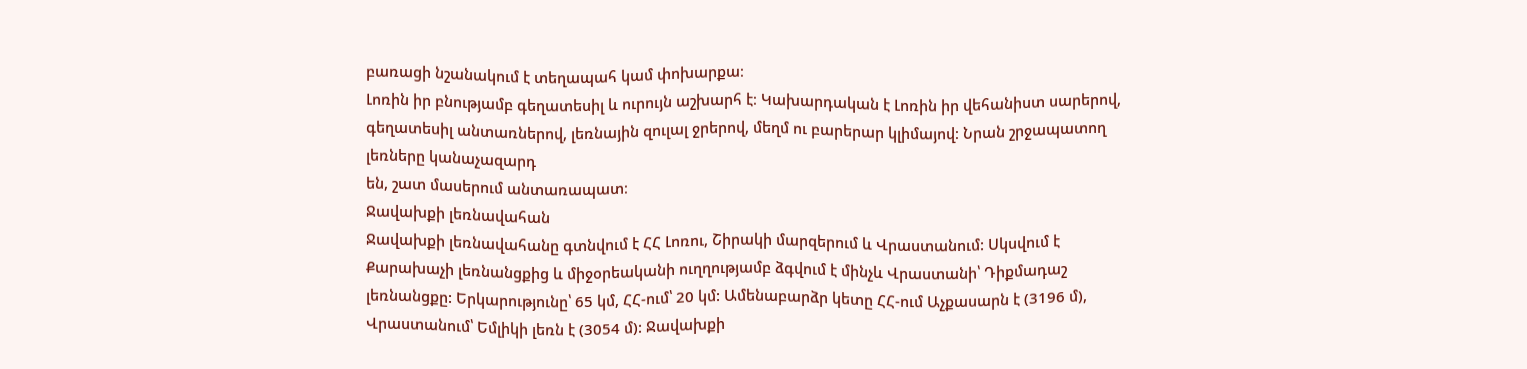բառացի նշանակում է տեղապահ կամ փոխարքա։
Լոռին իր բնությամբ գեղատեսիլ և ուրույն աշխարհ է։ Կախարդական է Լոռին իր վեհանիստ սարերով, գեղատեսիլ անտառներով, լեռնային զուլալ ջրերով, մեղմ ու բարերար կլիմայով։ Նրան շրջապատող լեռները կանաչազարդ
են, շատ մասերում անտառապատ։
Ջավախքի լեռնավահան
Ջավախքի լեռնավահանը գտնվում է ՀՀ Լոռու, Շիրակի մարզերում և Վրաստանում: Սկսվում է Քարախաչի լեռնանցքից և միջօրեականի ուղղությամբ ձգվում է մինչև Վրաստանի՝ Դիքմադաշ լեռնանցքը: Երկարությունը՝ 65 կմ, ՀՀ-ում՝ 20 կմ: Ամենաբարձր կետը ՀՀ-ում Աչքասարն է (3196 մ), Վրաստանում՝ Եմլիկի լեռն է (3054 մ): Ջավախքի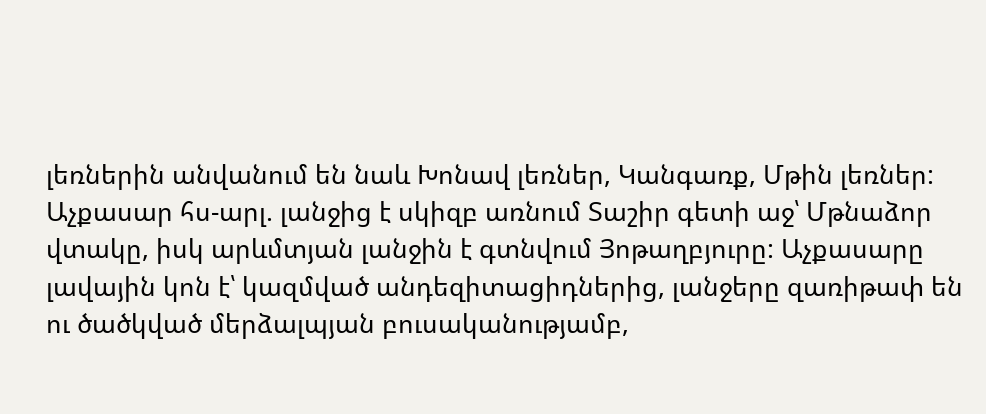լեռներին անվանում են նաև Խոնավ լեռներ, Կանգառք, Մթին լեռներ:
Աչքասար հս-արլ. լանջից է սկիզբ առնում Տաշիր գետի աջ՝ Մթնաձոր վտակը, իսկ արևմտյան լանջին է գտնվում Յոթաղբյուրը: Աչքասարը լավային կոն է՝ կազմված անդեզիտացիդներից, լանջերը զառիթափ են ու ծածկված մերձալպյան բուսականությամբ,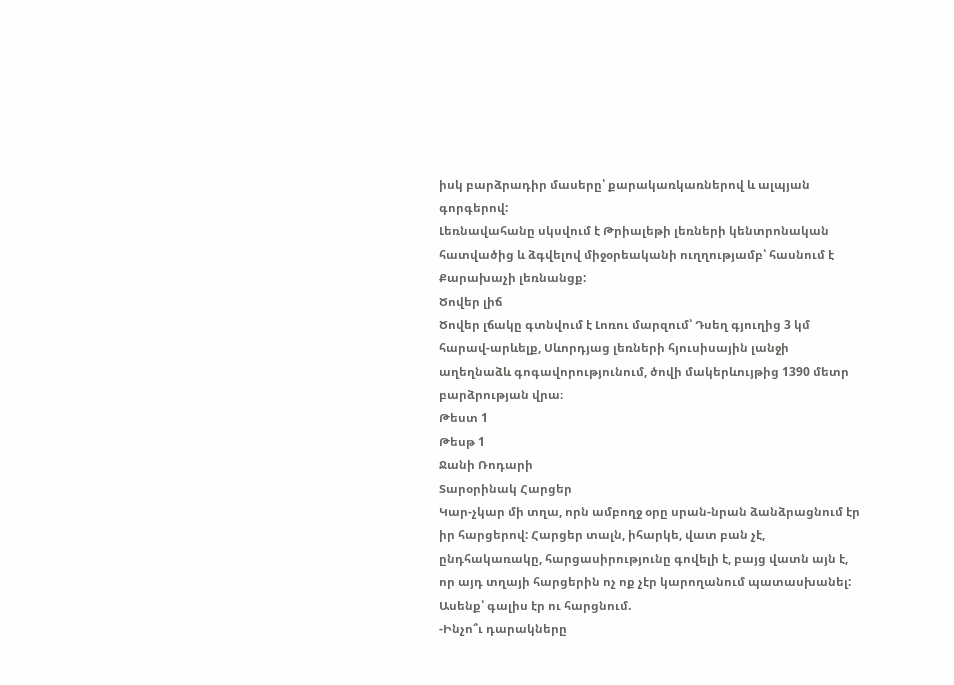իսկ բարձրադիր մասերը՝ քարակառկառներով և ալպյան գորգերով:
Լեռնավահանը սկսվում է Թրիալեթի լեռների կենտրոնական հատվածից և ձգվելով միջօրեականի ուղղությամբ՝ հասնում է Քարախաչի լեռնանցք:
Ծովեր լիճ
Ծովեր լճակը գտնվում է Լոռու մարզում՝ Դսեղ գյուղից 3 կմ հարավ-արևելք, Սևորդյաց լեռների հյուսիսային լանջի աղեղնաձև գոգավորությունում, ծովի մակերևույթից 1390 մետր բարձրության վրա։
Թեստ 1
Թեսթ 1
Ջանի Ռոդարի
Տարօրինակ Հարցեր
Կար-չկար մի տղա, որն ամբողջ օրը սրան-նրան ձանձրացնում էր իր հարցերով: Հարցեր տալն, իհարկե, վատ բան չէ, ընդհակառակը, հարցասիրությունը գովելի է, բայց վատն այն է, որ այդ տղայի հարցերին ոչ ոք չէր կարողանում պատասխանել:
Ասենք՝ գալիս էր ու հարցնում.
-Ինչո՞ւ դարակները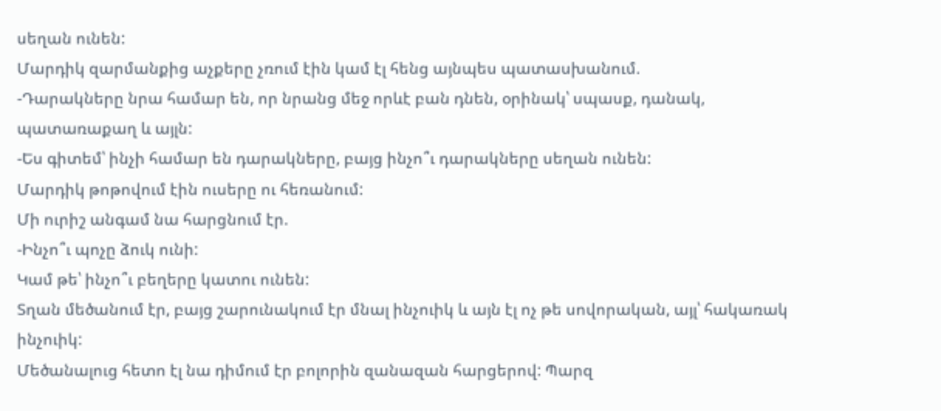սեղան ունեն:
Մարդիկ զարմանքից աչքերը չռում էին կամ էլ հենց այնպես պատասխանում.
-Դարակները նրա համար են, որ նրանց մեջ որևէ բան դնեն, օրինակ՝ սպասք, դանակ, պատառաքաղ և այլն:
-Ես գիտեմ՝ ինչի համար են դարակները, բայց ինչո՞ւ դարակները սեղան ունեն:
Մարդիկ թոթովում էին ուսերը ու հեռանում:
Մի ուրիշ անգամ նա հարցնում էր.
-Ինչո՞ւ պոչը ձուկ ունի:
Կամ թե՝ ինչո՞ւ բեղերը կատու ունեն:
Տղան մեծանում էր, բայց շարունակում էր մնալ ինչուիկ և այն էլ ոչ թե սովորական, այլ՝ հակառակ ինչուիկ:
Մեծանալուց հետո էլ նա դիմում էր բոլորին զանազան հարցերով: Պարզ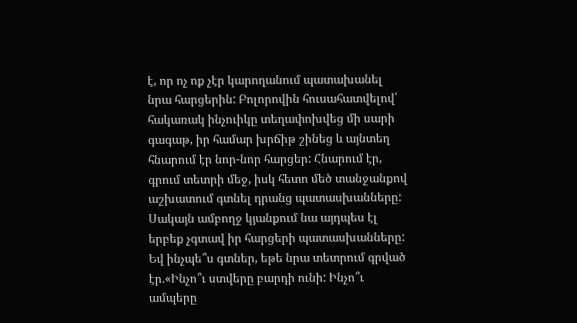է, որ ոչ ոք չէր կարողանում պատախանել նրա հարցերին: Բոլորովին հուսահատվելով՝ հակառակ ինչուիկը տեղափոխվեց մի սարի գագաթ, իր համար խրճիթ շինեց և այնտեղ հնարում էր նոր-նոր հարցեր: Հնարում էր, գրում տետրի մեջ, իսկ հետո մեծ տանջանքով աշխատում գտնել դրանց պատասխանները: Սակայն ամբողջ կյանքում նա այդպես էլ երբեք չգտավ իր հարցերի պատասխանները: Եվ ինչպե՞ս գտներ, եթե նրա տետրում գրված էր.«Ինչո՞ւ ստվերը բարդի ունի: Ինչո՞ւ ամպերը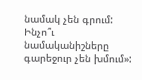նամակ չեն գրում: Ինչո՞ւ նամականիշները գարեջուր չեն խմում»: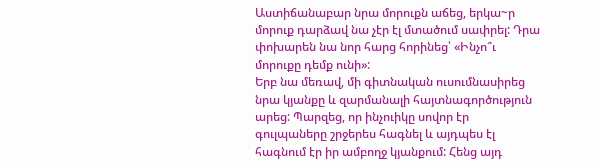Աստիճանաբար նրա մորուքն աճեց, երկա~ր մորուք դարձավ նա չէր էլ մտածում սափրել: Դրա փոխարեն նա նոր հարց հորինեց՝ «Ինչո՞ւ մորուքը դեմք ունի»:
Երբ նա մեռավ, մի գիտնական ուսումնասիրեց նրա կյանքը և զարմանալի հայտնագործություն արեց: Պարզեց, որ ինչուիկը սովոր էր գուլպաները շրջերես հագնել և այդպես էլ հագնում էր իր ամբողջ կյանքում: Հենց այդ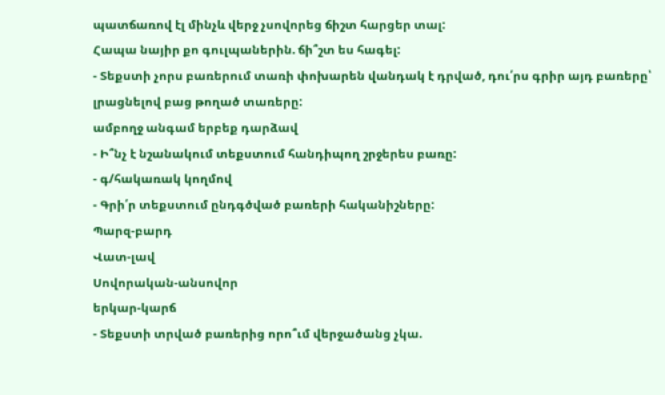պատճառով էլ մինչև վերջ չսովորեց ճիշտ հարցեր տալ:
Հապա նայիր քո գուլպաներին. ճի՞շտ ես հագել:
- Տեքստի չորս բառերում տառի փոխարեն վանդակ է դրված, դու՛րս գրիր այդ բառերը՝ լրացնելով բաց թողած տառերը:
ամբողջ անգամ երբեք դարձավ
- Ի՞նչ է նշանակում տեքստում հանդիպող շրջերես բառը:
- գ/հակառակ կողմով
- Գրի՛ր տեքստում ընդգծված բառերի հականիշները:
Պարզ-բարդ
Վատ-լավ
Սովորական-անսովոր
երկար-կարճ
- Տեքստի տրված բառերից որո՞ւմ վերջածանց չկա.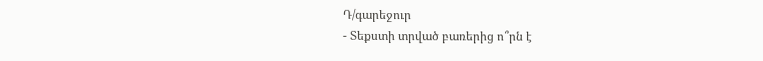Դ/գարեջուր
- Տեքստի տրված բառերից ո՞րն է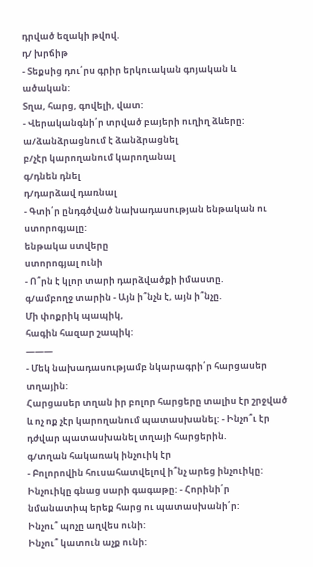դրված եզակի թվով.
դ/ խրճիթ
- Տեքսից դու՛րս գրիր երկուական գոյական և ածական:
Տղա, հարց, գովելի, վատ:
- Վերականգնի՛ր տրված բայերի ուղիղ ձևերը:
ա/ձանձրացնում է ձանձրացնել
բ/չէր կարողանում կարողանալ
գ/դնեն դնել
դ/դարձավ դառնալ
- Գտի՛ր ընդգծված նախադասության ենթական ու ստորոգյալը:
ենթակա ստվերը
ստորոգյալ ունի
- Ո՞րն է կլոր տարի դարձվածքի իմաստը.
գ/ամբողջ տարին - Այն ի՞նչն է, այն ի՞նչը.
Մի փոքրիկ պապիկ,
հագին հազար շապիկ:
———
- Մեկ նախադասությամբ նկարագրի՛ր հարցասեր տղային:
Հարցասեր տղան իր բոլոր հարցերը տալիս էր շրջված և ոչ ոք չէր կարողանում պատասխանել: - Ինչո՞ւ էր դժվար պատասխանել տղայի հարցերին.
գ/տղան հակառակ ինչուիկ էր
- Բոլորովին հուսահատվելով ի՞նչ արեց ինչուիկը:
Ինչուիկը գնաց սարի գագաթը: - Հորինի՛ր նմանատիպ երեք հարց ու պատասխանի՛ր:
Ինչու՞ պոչը աղվես ունի:
Ինչու՞ կատուն աչք ունի: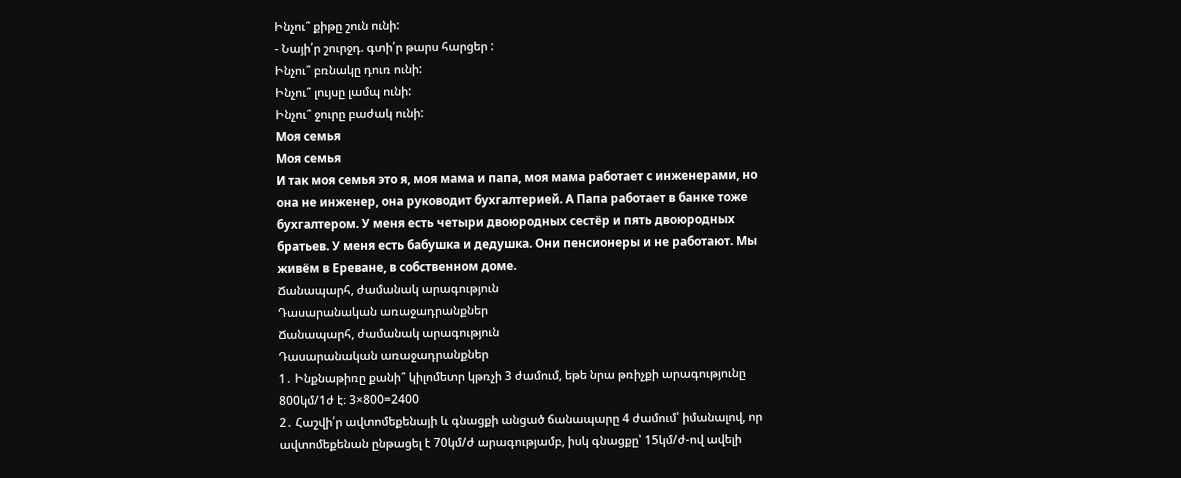Ինչու՞ քիթը շուն ունի:
- Նայի՛ր շուրջդ. գտի՛ր թարս հարցեր :
Ինչու՞ բռնակը դուռ ունի:
Ինչու՞ լույսը լամպ ունի:
Ինչու՞ ջուրը բաժակ ունի:
Моя семья
Моя семья
И так моя семья это я, моя мама и папа, моя мама работает с инженерами, но она не инженер, она руководит бухгалтерией. А Папа работает в банке тоже бухгалтером. У меня есть четыри двоюродных сестёр и пять двоюродных братьев. У меня есть бабушка и дедушка. Они пенсионеры и не работают. Мы живём в Ереване, в собственном доме.
Ճանապարհ, ժամանակ արագություն
Դասարանական առաջադրանքներ
Ճանապարհ, ժամանակ արագություն
Դասարանական առաջադրանքներ
1․ Ինքնաթիռը քանի՞ կիլոմետր կթռչի 3 ժամում, եթե նրա թռիչքի արագությունը 800կմ/1ժ է։ 3×800=2400
2․ Հաշվի՛ր ավտոմեքենայի և գնացքի անցած ճանապարը 4 ժամում՝ իմանալով, որ ավտոմեքենան ընթացել է 70կմ/ժ արագությամբ, իսկ գնացքը՝ 15կմ/ժ-ով ավելի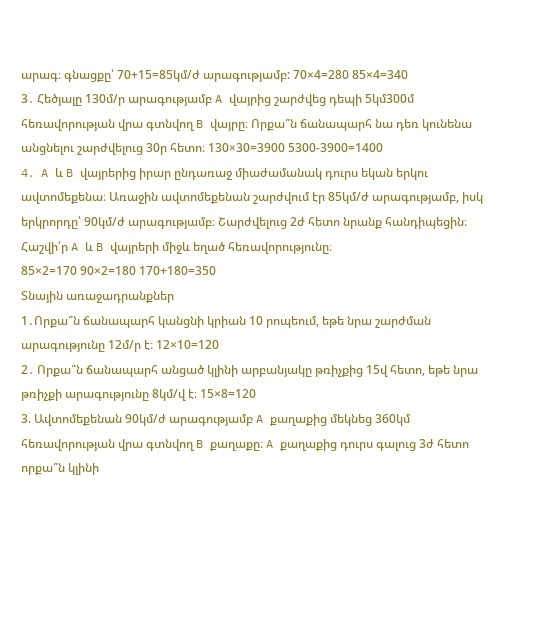արագ։ գնացքը՝ 70+15=85կմ/ժ արագությամբ: 70×4=280 85×4=340
3․ Հեծյալը 130մ/ր արագությամբ A վայրից շարժվեց դեպի 5կմ300մ հեռավորության վրա գտնվող B վայրը։ Որքա՞ն ճանապարհ նա դեռ կունենա անցնելու շարժվելուց 30ր հետո։ 130×30=3900 5300-3900=1400
4․ A և B վայրերից իրար ընդառաջ միաժամանակ դուրս եկան երկու ավտոմեքենա։ Առաջին ավտոմեքենան շարժվում էր 85կմ/ժ արագությամբ, իսկ երկրորդը՝ 90կմ/ժ արագությամբ։ Շարժվելուց 2ժ հետո նրանք հանդիպեցին։ Հաշվի՛ր A և B վայրերի միջև եղած հեռավորությունը։
85×2=170 90×2=180 170+180=350
Տնային առաջադրանքներ
1․Որքա՞ն ճանապարհ կանցնի կրիան 10 րոպեում, եթե նրա շարժման արագությունը 12մ/ր է։ 12×10=120
2․ Որքա՞ն ճանապարհ անցած կլինի արբանյակը թռիչքից 15վ հետո, եթե նրա թռիչքի արագությունը 8կմ/վ է։ 15×8=120
3. Ավտոմեքենան 90կմ/ժ արագությամբ A քաղաքից մեկնեց 360կմ հեռավորության վրա գտնվող B քաղաքը։ A քաղաքից դուրս գալուց 3ժ հետո որքա՞ն կլինի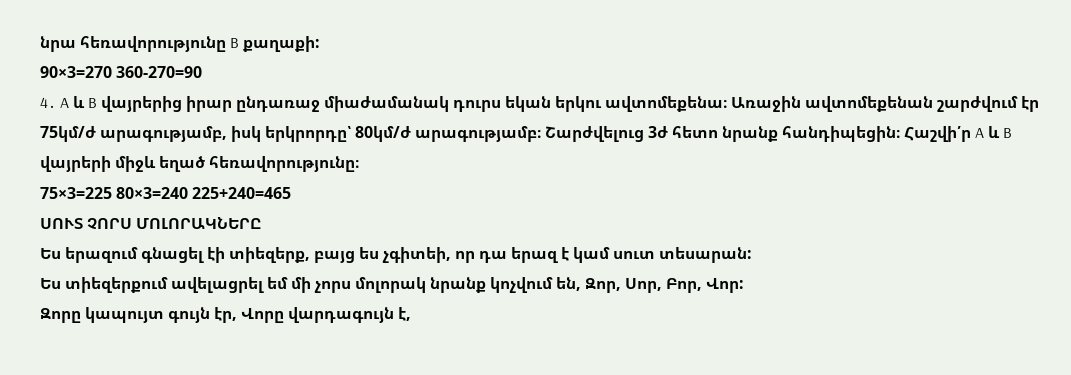նրա հեռավորությունը B քաղաքի:
90×3=270 360-270=90
4․ A և B վայրերից իրար ընդառաջ միաժամանակ դուրս եկան երկու ավտոմեքենա։ Առաջին ավտոմեքենան շարժվում էր 75կմ/ժ արագությամբ, իսկ երկրորդը՝ 80կմ/ժ արագությամբ։ Շարժվելուց 3ժ հետո նրանք հանդիպեցին։ Հաշվի՛ր A և B վայրերի միջև եղած հեռավորությունը։
75×3=225 80×3=240 225+240=465
ՍՈՒՏ ՉՈՐՍ ՄՈԼՈՐԱԿՆԵՐԸ
Ես երազում գնացել էի տիեզերք, բայց ես չգիտեի, որ դա երազ է կամ սուտ տեսարան:
Ես տիեզերքում ավելացրել եմ մի չորս մոլորակ նրանք կոչվում են, Զոր, Սոր, Բոր, Վոր:
Զորը կապույտ գույն էր, Վորը վարդագույն է,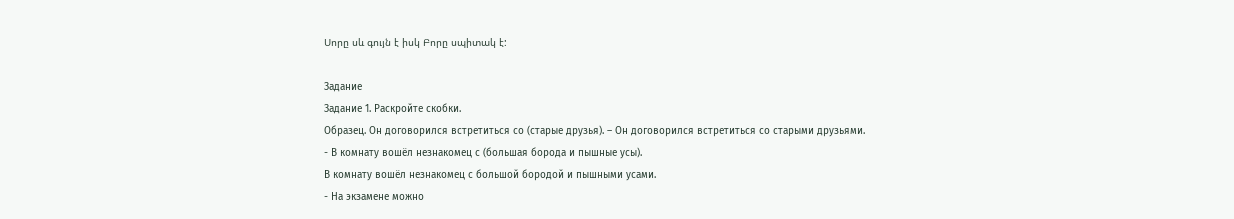Սորը սև գույն է իսկ Բորը սպիտակ է:

Задание
Задание 1. Раскройте скобки.
Образец. Он договорился встретиться со (старые друзья). – Он договорился встретиться со старыми друзьями.
- В комнату вошёл незнакомец с (большая борода и пышные усы).
В комнату вошёл незнакомец с большой бородой и пышными усами.
- На экзамене можно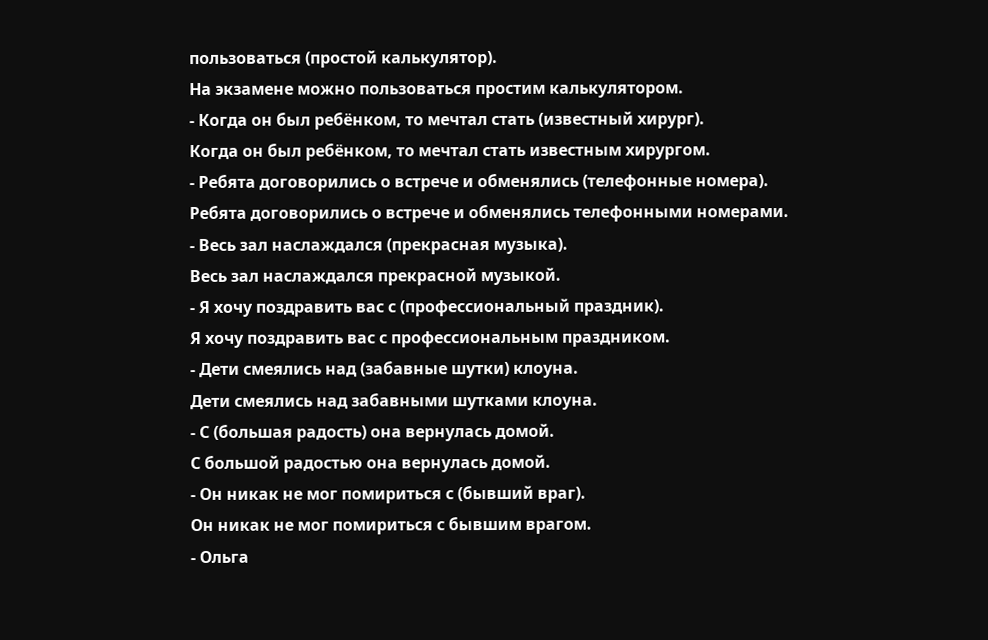пользоваться (простой калькулятор).
На экзамене можно пользоваться простим калькулятором.
- Когда он был ребёнком, то мечтал стать (известный хирург).
Когда он был ребёнком, то мечтал стать известным хирургом.
- Ребята договорились о встрече и обменялись (телефонные номера).
Ребята договорились о встрече и обменялись телефонными номерами.
- Весь зал наслаждался (прекрасная музыка).
Весь зал наслаждался прекрасной музыкой.
- Я хочу поздравить вас с (профессиональный праздник).
Я хочу поздравить вас с профессиональным праздником.
- Дети смеялись над (забавные шутки) клоуна.
Дети смеялись над забавными шутками клоуна.
- С (большая радость) она вернулась домой.
С большой радостью она вернулась домой.
- Он никак не мог помириться с (бывший враг).
Он никак не мог помириться с бывшим врагом.
- Ольга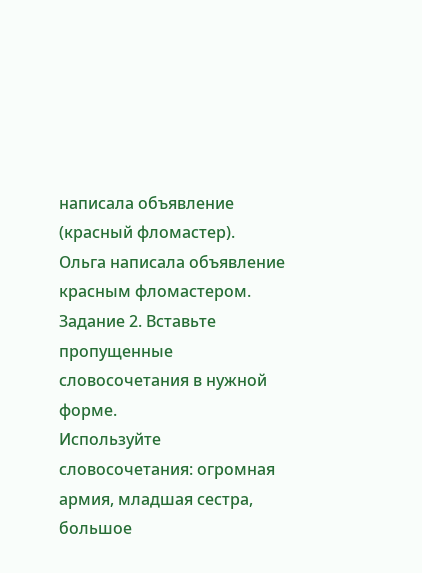написала объявление (красный фломастер).
Ольга написала объявление красным фломастером.
Задание 2. Вставьте пропущенные словосочетания в нужной форме.
Используйте словосочетания: огромная армия, младшая сестра, большое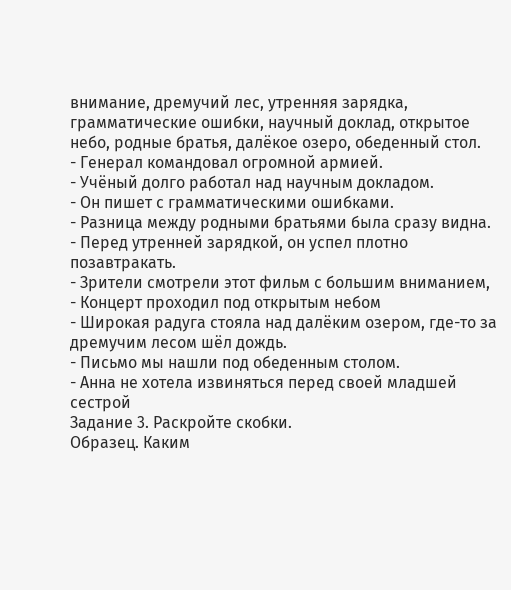внимание, дремучий лес, утренняя зарядка, грамматические ошибки, научный доклад, открытое небо, родные братья, далёкое озеро, обеденный стол.
- Генерал командовал огромной армией.
- Учёный долго работал над научным докладом.
- Он пишет с грамматическими ошибками.
- Разница между родными братьями была сразу видна.
- Перед утренней зарядкой, он успел плотно позавтракать.
- Зрители смотрели этот фильм с большим вниманием,
- Концерт проходил под открытым небом
- Широкая радуга стояла над далёким озером, где-то за дремучим лесом шёл дождь.
- Письмо мы нашли под обеденным столом.
- Анна не хотела извиняться перед своей младшей сестрой
Задание 3. Раскройте скобки.
Образец. Каким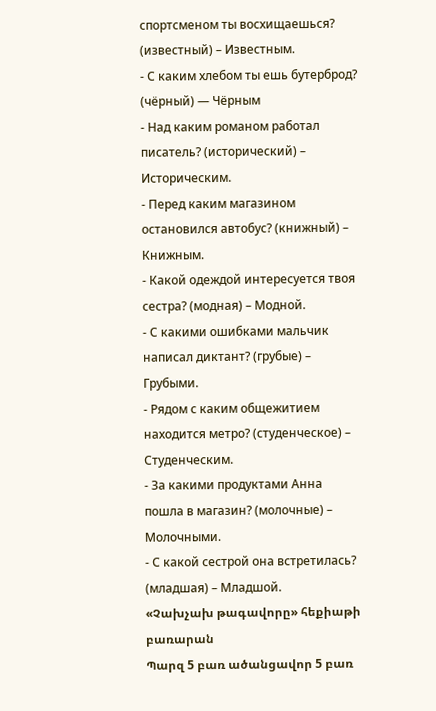спортсменом ты восхищаешься? (известный) – Известным.
- С каким хлебом ты ешь бутерброд? (чёрный) — Чёрным
- Над каким романом работал писатель? (исторический) – Историческим.
- Перед каким магазином остановился автобус? (книжный) – Книжным.
- Какой одеждой интересуется твоя сестра? (модная) – Модной.
- С какими ошибками мальчик написал диктант? (грубые) – Грубыми.
- Рядом с каким общежитием находится метро? (студенческое) – Студенческим.
- За какими продуктами Анна пошла в магазин? (молочные) – Молочными.
- С какой сестрой она встретилась? (младшая) – Младшой.
«Չախչախ թագավորը» հեքիաթի բառարան
Պարզ 5 բառ ածանցավոր 5 բառ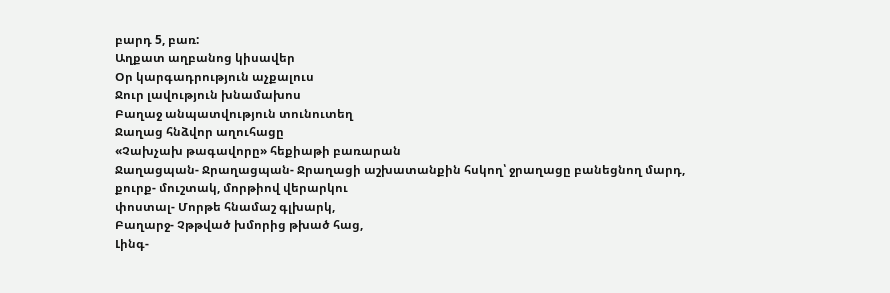բարդ 5, բառ:
Աղքատ աղբանոց կիսավեր
Օր կարգադրություն աչքալուս
Ջուր լավություն խնամախոս
Բաղաջ անպատվություն տունուտեղ
Ջաղաց հնձվոր աղուհացը
«Չախչախ թագավորը» հեքիաթի բառարան
Ջաղացպան- Ջրաղացպան- Ջրաղացի աշխատանքին հսկող՝ ջրաղացը բանեցնող մարդ,
քուրք- մուշտակ, մորթիով վերարկու
փոստալ- Մորթե հնամաշ գլխարկ,
Բաղարջ- Չթթված խմորից թխած հաց,
Լինգ-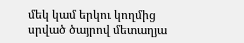մեկ կամ երկու կողմից սրված ծայրով մետաղյա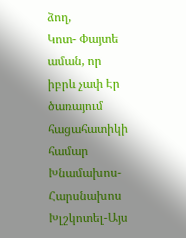ձող,
Կոտ- Փայտե աման, որ իբրև չափ Էր ծառայում հացահատիկի համար
Խնամախոս- Հարսնախոս
Խլշկոտել-Այս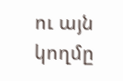ու այն կողմը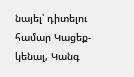նայել՝ դիտելու համար Կացեք- կենալ, Կանգ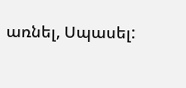առնել, Սպասել: